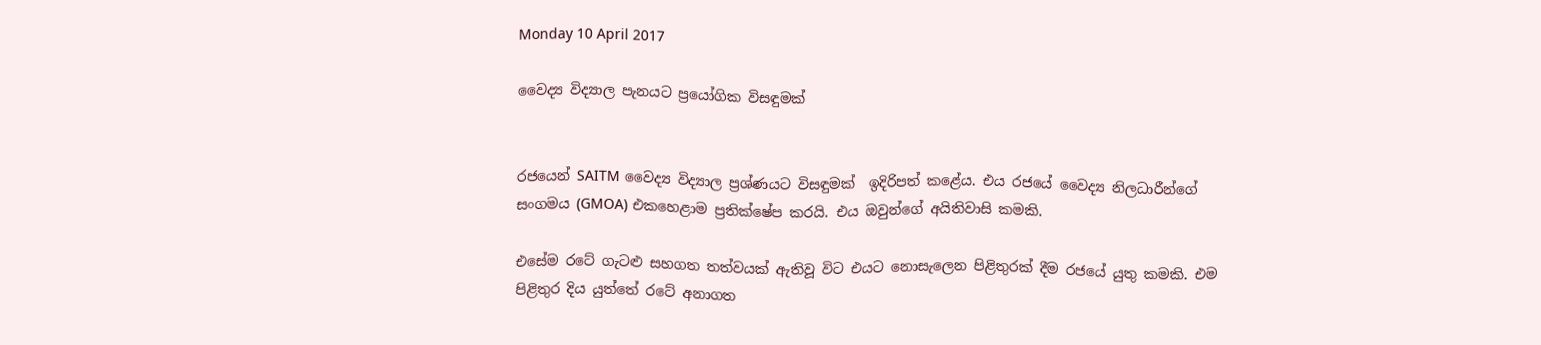Monday 10 April 2017

වෛද්‍ය විද්‍යාල පැනයට ප්‍රයෝගික විසඳුමක්


රජයෙන් SAITM වෛද්‍ය විද්‍යාල ප්‍රශ්ණයට විසඳුමක්  ඉදිරිපත් කළේය. එය රජයේ වෛද්‍ය නිලධාරීන්ගේ සංගමය (GMOA) එකහෙළාම ප්‍රතික්ෂේප කරයි. එය ඔවුන්ගේ අයිතිවාසි කමකි.

එසේම රටේ ගැටළු සහගත තත්වයක් ඇතිවූ විට එයට නොසැලෙන පිළිතුරක් දීම රජයේ යුතු කමකි. එම පිළිතුර දිය යුත්තේ රටේ අනාගත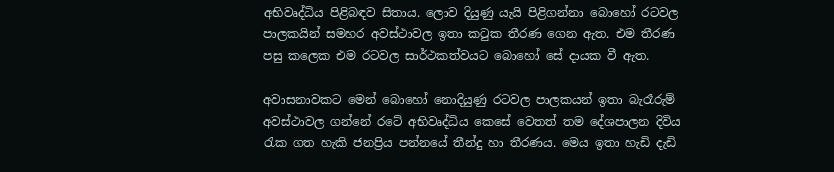අභිවෘද්ධිය පිළිබඳව සිතාය. ලොව දියුණු යැයි පිළිගන්නා බොහෝ රටවල පාලකයින් සමහර අවස්ථාවල ඉතා කටුක තීරණ ගෙන ඇත. එම තීරණ පසු කලෙක එම රටවල සාර්ථකත්වයට බොහෝ සේ දායක වී ඇත.

අවාසනාවකට මෙන් බොහෝ නොදියුණු රටවල පාලකයන් ඉතා බැරෑරුම් අවස්ථාවල ගන්නේ රටේ අභිවෘද්ධිය කෙසේ වෙතත් තම දේශපාලන දිවිය රැක ගත හැකි ජනප්‍රිය පන්නයේ තීන්දු හා තීරණය. මෙය ඉතා හැඩි දැඩි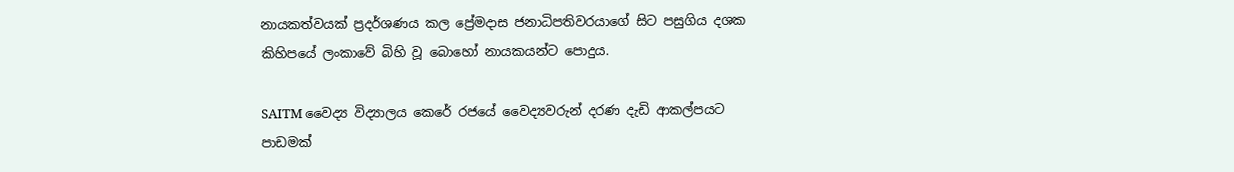නායකත්වයක් ප්‍රදර්ශණය කල ප්‍රේමදාස ජනාධිපතිවරයාගේ සිට පසුගිය දශක කිහිපයේ ලංකාවේ බිහි වූ බොහෝ නායකයන්ට පොදුය.

SAITM වෛද්‍ය විද්‍යාලය කෙරේ රජයේ වෛද්‍යවරුන් දරණ දැඩි ආකල්පයට පාඩමක්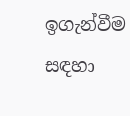ඉගැන්වීම සඳහා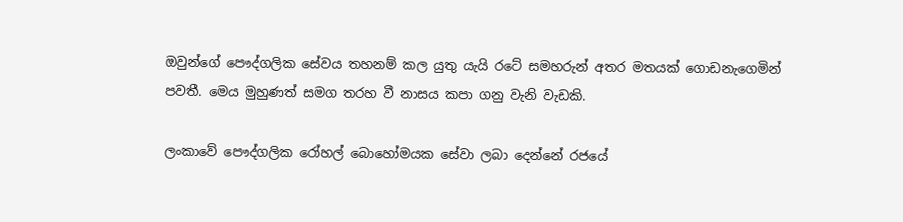ඔවුන්ගේ පෞද්ගලික සේවය තහනම් කල යුතු යැයි රටේ සමහරුන් අතර මතයක් ගොඩනැගෙමින් පවතී. මෙය මුහුණත් සමග තරහ වී නාසය කපා ගනු වැනි වැඩකි.

ලංකාවේ පෞද්ගලික රෝහල් බොහෝමයක සේවා ලබා දෙන්නේ රජයේ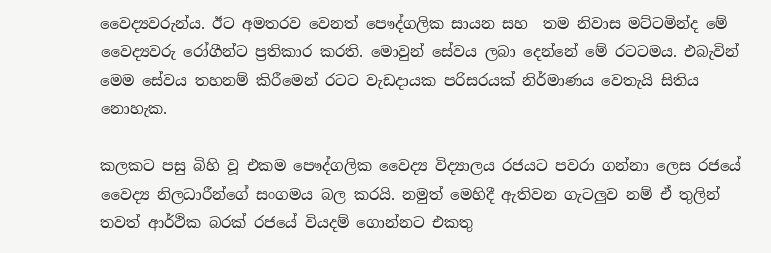වෛද්‍යවරුන්ය. ඊට අමතරව වෙනත් පෞද්ගලික සායන සහ  තම නිවාස මට්ටමින්ද මේ වෛද්‍යවරු රෝගීන්ට ප්‍රතිකාර කරති. මොවුන් සේවය ලබා දෙන්නේ මේ රටටමය. එබැවින් මෙම සේවය තහනම් කිරීමෙන් රටට වැඩදායක පරිසරයක් නිර්මාණය වෙතැයි සිතිය නොහැක.

කලකට පසු බිහි වූ එකම පෞද්ගලික වෛද්‍ය විද්‍යාලය රජයට පවරා ගන්නා ලෙස රජයේ වෛද්‍ය නිලධාරීන්ගේ සංගමය බල කරයි. නමුත් මෙහිදී ඇතිවන ගැටලුව නම් ඒ තුලින් තවත් ආර්ථික බරක් රජයේ වියදම් ගොන්නට එකතු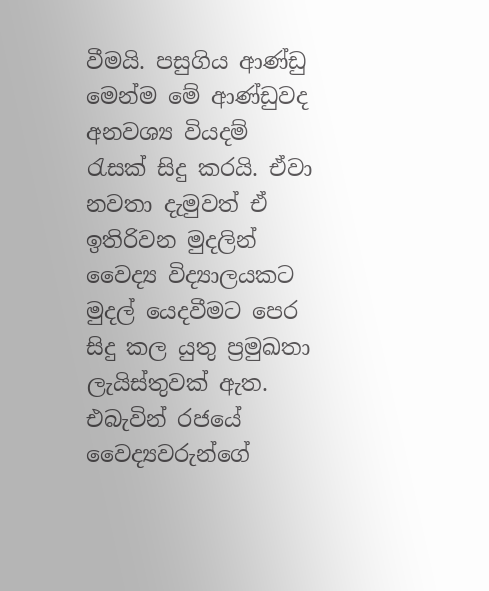වීමයි. පසුගිය ආණ්ඩු මෙන්ම මේ ආණ්ඩුවද අනවශ්‍ය වියදම් රැසක් සිදු කරයි. ඒවා නවතා දැමුවත් ඒ ඉතිරිවන මුදලින් වෛද්‍ය විද්‍යාලයකට මුදල් යෙදවීමට පෙර සිදු කල යුතු ප්‍රමුඛතා ලැයිස්තුවක් ඇත. එබැවින් රජයේ වෛද්‍යවරුන්ගේ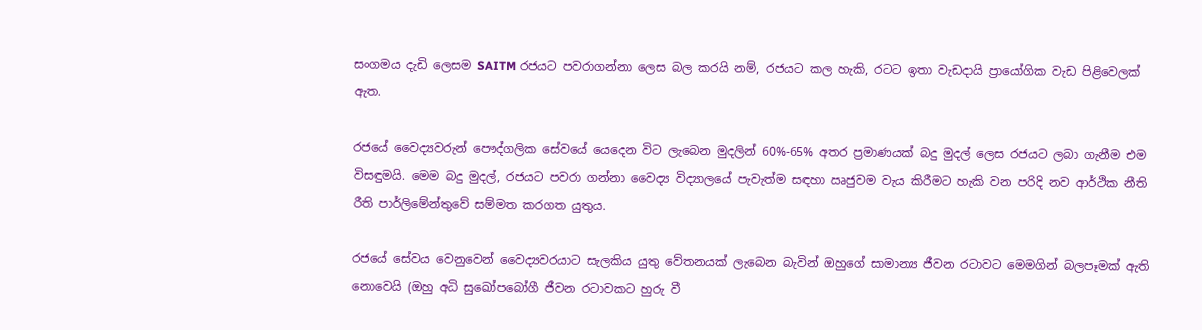සංගමය දැඩි ලෙසම SAITM රජයට පවරාගන්නා ලෙස බල කරයි නම්, රජයට කල හැකි, රටට ඉතා වැඩදායි ප්‍රායෝගික වැඩ පිළිවෙලක් ඇත.

රජයේ වෛද්‍යවරුන් පෞද්ගලික සේවයේ යෙදෙන විට ලැබෙන මුදලින් 60%-65% අතර ප්‍රමාණයක් බදු මුදල් ලෙස රජයට ලබා ගැනීම එම විසඳුමයි. මෙම බදු මුදල්, රජයට පවරා ගන්නා වෛද්‍ය විද්‍යාලයේ පැවැත්ම සඳහා ඍජුවම වැය කිරීමට හැකි වන පරිදි නව ආර්ථික නීති රීති පාර්ලිමේන්තුවේ සම්මත කරගත යුතුය.

රජයේ සේවය වෙනුවෙන් වෛද්‍යවරයාට සැලකිය යුතු වේතනයක් ලැබෙන බැවින් ඔහුගේ සාමාන්‍ය ජීවන රටාවට මෙමගින් බලපෑමක් ඇති නොවෙයි (ඔහු අධි සුඛෝපබෝගී ජීවන රටාවකට හුරු වී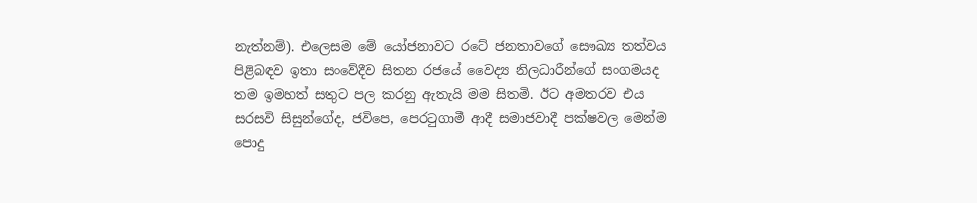නැත්නම්). එලෙසම මේ යෝජනාවට රටේ ජනතාවගේ සෞඛ්‍ය තත්වය පිළිබඳව ඉතා සංවේදීව සිතන රජයේ වෛද්‍ය නිලධාරීන්ගේ සංගමයද තම ඉමහත් සතුට පල කරනු ඇතැයි මම සිතමි. ඊට අමතරව එය සරසවි සිසුන්ගේද, ජවිපෙ, පෙරටුගාමී ආදී සමාජවාදී පක්ෂවල මෙන්ම පොදු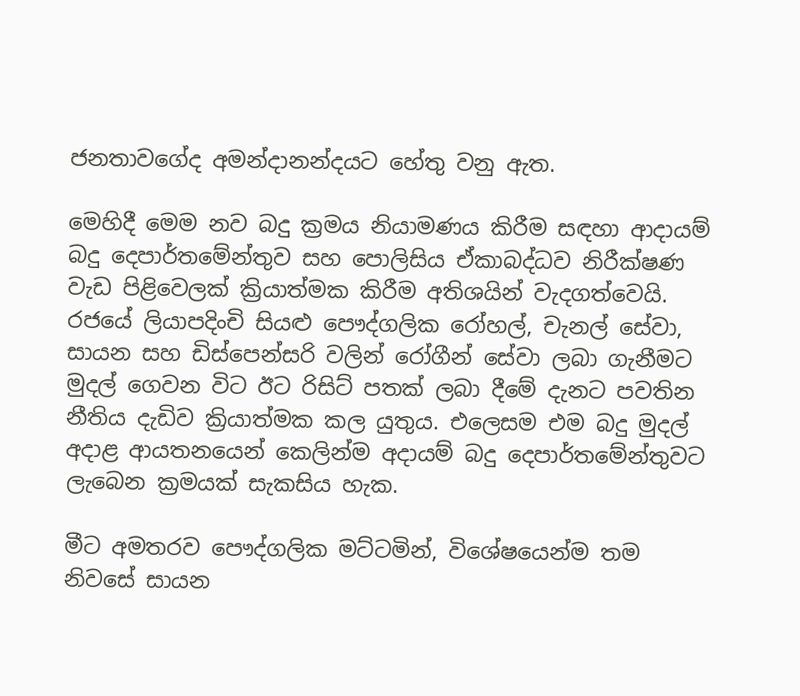ජනතාවගේද අමන්දානන්දයට හේතු වනු ඇත.

මෙහිදී මෙම නව බදු ක්‍රමය නියාමණය කිරීම සඳහා ආදායම් බදු දෙපාර්තමේන්තුව සහ පොලිසිය ඒකාබද්ධව නිරීක්ෂණ වැඩ පිළිවෙලක් ක්‍රියාත්මක කිරීම අතිශයින් වැදගත්වෙයි. රජයේ ලියාපදිංචි සියළු පෞද්ගලික රෝහල්, චැනල් සේවා, සායන සහ ඩිස්පෙන්සරි වලින් රෝගීන් සේවා ලබා ගැනීමට මුදල් ගෙවන විට ඊට රිසිට් පතක් ලබා දීමේ දැනට පවතින නීතිය දැඩිව ක්‍රියාත්මක කල යුතුය. එලෙසම එම බදු මුදල් අදාළ ආයතනයෙන් කෙලින්ම අදායම් බදු දෙපාර්තමේන්තුවට ලැබෙන ක්‍රමයක් සැකසිය හැක.

මීට අමතරව පෞද්ගලික මට්ටමින්, විශේෂයෙන්ම තම නිවසේ සායන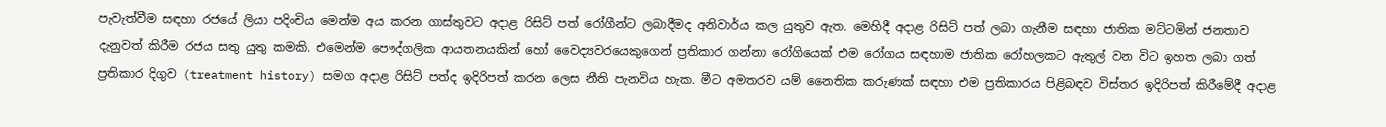පැවැත්වීම සඳහා රජයේ ලියා පදිංචිය මෙන්ම අය කරන ගාස්තුවට අදාළ රිසිට් පත් රෝගීන්ට ලබාදීමද අනිවාර්ය කල යුතුව ඇත. මෙහිදී අදාළ රිසිට් පත් ලබා ගැනීම සඳහා ජාතික මට්ටමින් ජනතාව දැනුවත් කිරීම රජය සතු යුතු කමකි. එමෙන්ම පෞද්ගලික ආයතනයකින් හෝ වෛද්‍යවරයෙකුගෙන් ප්‍රතිකාර ගන්නා රෝගියෙක් එම රෝගය සඳහාම ජාතික රෝහලකට ඇතුල් වන විට ඉහත ලබා ගත් ප්‍රතිකාර දිගුව (treatment history) සමග අදාළ රිසිට් පත්ද ඉදිරිපත් කරන ලෙස නීති පැනවිය හැක. මීට අමතරව යම් නෛතික කරුණක් සඳහා එම ප්‍රතිකාරය පිළිබඳව විස්තර ඉදිරිපත් කිරීමේදී අදාළ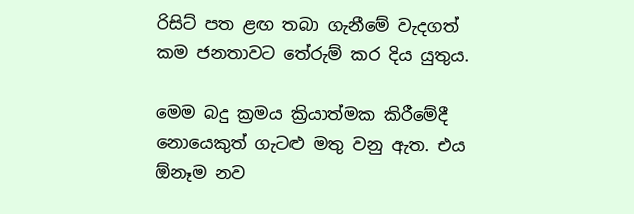රිසිට් පත ළඟ තබා ගැනීමේ වැදගත් කම ජනතාවට තේරුම් කර දිය යුතුය.

මෙම බදු ක්‍රමය ක්‍රියාත්මක කිරීමේදී නොයෙකුත් ගැටළු මතු වනු ඇත. එය ඕනෑම නව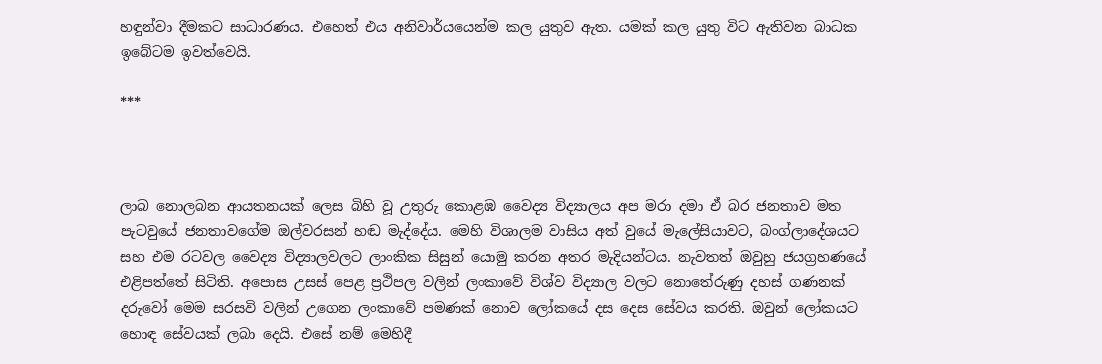හඳුන්වා දීමකට සාධාරණය. එහෙත් එය අනිවාර්යයෙන්ම කල යුතුව ඇත. යමක් කල යුතු විට ඇතිවන බාධක ඉබේටම ඉවත්වෙයි.

***



ලාබ නොලබන ආයතනයක් ලෙස බිහි වූ උතුරු කොළඹ වෛද්‍ය විද්‍යාලය අප මරා දමා ඒ බර ජනතාව මත පැටවුයේ ජනතාවගේම ඔල්වරසන් හඬ මැද්දේය. මෙහි විශාලම වාසිය අත් වුයේ මැලේසියාවට, බංග්ලාදේශයට සහ එම රටවල වෛද්‍ය විද්‍යාලවලට ලාංකික සිසුන් යොමු කරන අතර මැදියන්ටය. නැවතත් ඔවුහු ජයග්‍රහණයේ එළිපත්තේ සිටිති. අපොස උසස් පෙළ ප්‍රථිපල වලින් ලංකාවේ විශ්ව විද්‍යාල වලට නොතේරුණු දහස් ගණනක් දරුවෝ මෙම සරසවි වලින් උගෙන ලංකාවේ පමණක් නොව ලෝකයේ දස දෙස සේවය කරති. ඔවුන් ලෝකයට හොඳ සේවයක් ලබා දෙයි. එසේ නම් මෙහිදී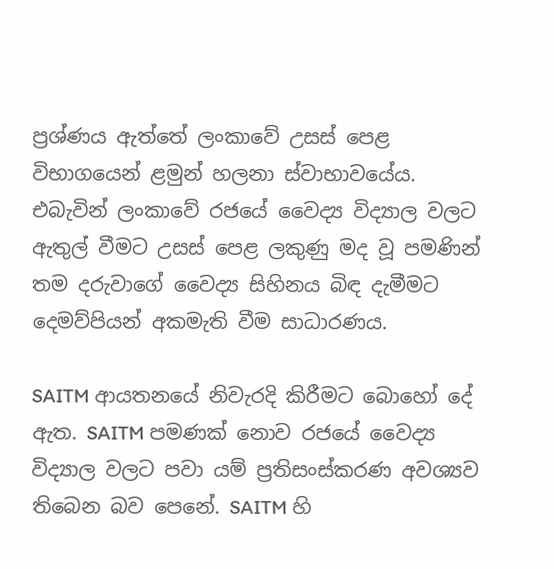ප්‍රශ්ණය ඇත්තේ ලංකාවේ උසස් පෙළ විභාගයෙන් ළමුන් හලනා ස්වාභාවයේය. එබැවින් ලංකාවේ රජයේ වෛද්‍ය විද්‍යාල වලට ඇතුල් වීමට උසස් පෙළ ලකුණු මද වූ පමණින් තම දරුවාගේ වෛද්‍ය සිහිනය බිඳ දැමීමට දෙමව්පියන් අකමැති වීම සාධාරණය.

SAITM ආයතනයේ නිවැරදි කිරීමට බොහෝ දේ ඇත. SAITM පමණක් නොව රජයේ වෛද්‍ය විද්‍යාල වලට පවා යම් ප්‍රතිසංස්කරණ අවශ්‍යව තිබෙන බව පෙනේ. SAITM හි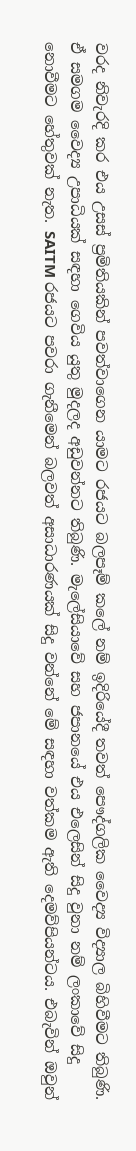වරද නිවැරදි කර එය උසස් ප්‍රමිතියකින් පවත්වාගෙන යාමට රජයට බලපෑම් කලේ නම් ඉදිරියේදී තවත් පෞද්ගලික වෛද්‍ය විද්‍යාල බිහිවීමට තිබුණි. ඒ සමගම වෛද්‍ය උපාධියක් සඳහා ගෙවිය යුතු මුදලද අඩුවන්නට තිබුණි. මැලේසියාවේ සහ ජපානයේ එය එලෙසින් සිදු වුනා නම් ලංකාවේ සිදු නොවීමට හේතුවක් නැත. SAITM රජයට පවරා ගැනීමෙන් බලවත් අසාධාරණයක් සිදු වන්නේ මේ සඳහා වත්කම ඇති දෙමව්පියන්ටය. එබැවින් ඔවුන්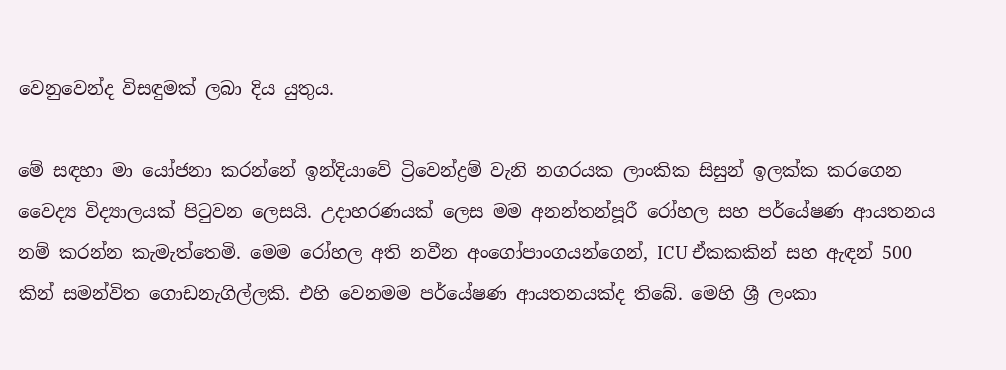වෙනුවෙන්ද විසඳුමක් ලබා දිය යුතුය.

මේ සඳහා මා යෝජනා කරන්නේ ඉන්දියාවේ ට්‍රිවෙන්ද්‍රම් වැනි නගරයක ලාංකික සිසුන් ඉලක්ක කරගෙන වෛද්‍ය විද්‍යාලයක් පිටුවන ලෙසයි. උදාහරණයක් ලෙස මම අනන්තන්පූරී රෝහල සහ පර්යේෂණ ආයතනය නම් කරන්න කැමැත්තෙමි. මෙම රෝහල අති නවීන අංගෝපාංගයන්ගෙන්, ICU ඒකකකින් සහ ඇඳන් 500 කින් සමන්විත ගොඩනැගිල්ලකි. එහි වෙනමම පර්යේෂණ ආයතනයක්ද තිබේ. මෙහි ශ්‍රී ලංකා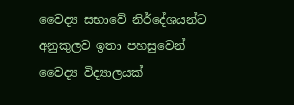වෛද්‍ය සභාවේ නිර්දේශයන්ට අනුකුලව ඉතා පහසුවෙන් වෛද්‍ය විද්‍යාලයක්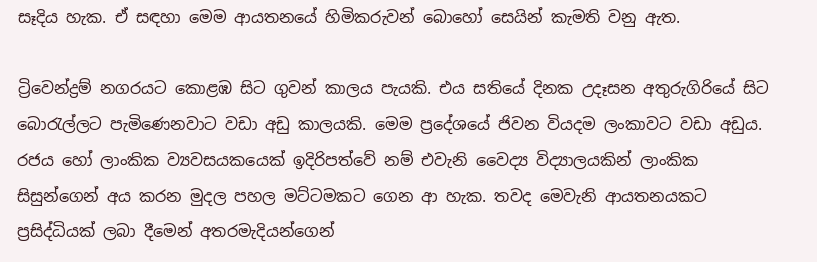සෑදිය හැක. ඒ සඳහා මෙම ආයතනයේ හිමිකරුවන් බොහෝ සෙයින් කැමති වනු ඇත.

ට්‍රිවෙන්ද්‍රම් නගරයට කොළඹ සිට ගුවන් කාලය පැයකි. එය සතියේ දිනක උදෑසන අතුරුගිරියේ සිට බොරැල්ලට පැමිණෙනවාට වඩා අඩු කාලයකි. මෙම ප්‍රදේශයේ ජිවන වියදම ලංකාවට වඩා අඩුය. රජය හෝ ලාංකික ව්‍යවසයකයෙක් ඉදිරිපත්වේ නම් එවැනි වෛද්‍ය විද්‍යාලයකින් ලාංකික සිසුන්ගෙන් අය කරන මුදල පහල මට්ටමකට ගෙන ආ හැක. තවද මෙවැනි ආයතනයකට ප්‍රසිද්ධියක් ලබා දීමෙන් අතරමැදියන්ගෙන්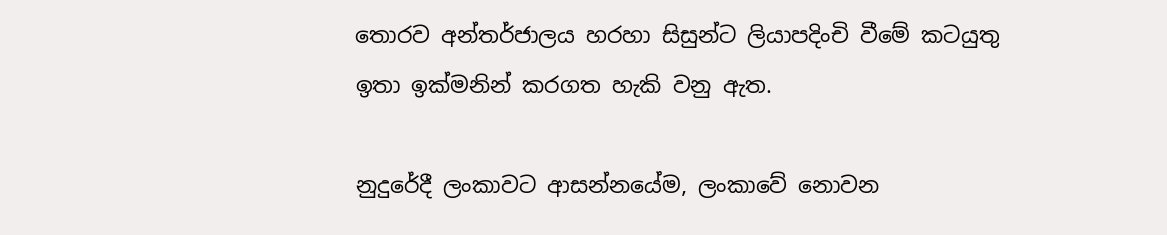තොරව අන්තර්ජාලය හරහා සිසුන්ට ලියාපදිංචි වීමේ කටයුතු ඉතා ඉක්මනින් කරගත හැකි වනු ඇත.

නුදුරේදී ලංකාවට ආසන්නයේම, ලංකාවේ නොවන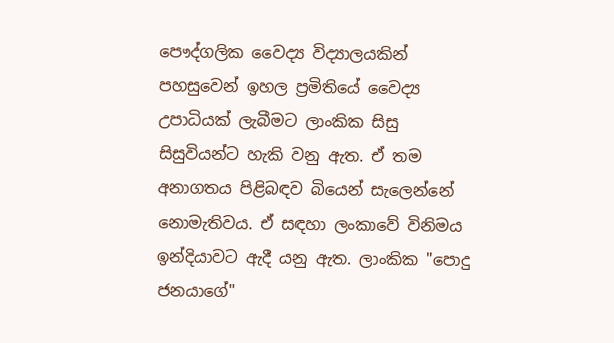පෞද්ගලික වෛද්‍ය විද්‍යාලයකින් පහසුවෙන් ඉහල ප්‍රමිතියේ වෛද්‍ය උපාධියක් ලැබීමට ලාංකික සිසු සිසුවියන්ට හැකි වනු ඇත. ඒ තම අනාගතය පිළිබඳව බියෙන් සැලෙන්නේ නොමැතිවය. ඒ සඳහා ලංකාවේ විනිමය ඉන්දියාවට ඇදී යනු ඇත. ලාංකික "පොදු ජනයාගේ"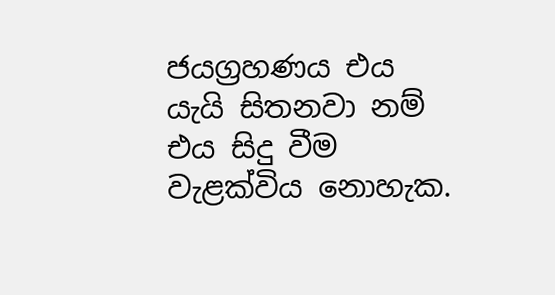ජයග්‍රහණය එය යැයි සිතනවා නම් එය සිදු වීම වැළක්විය නොහැක.